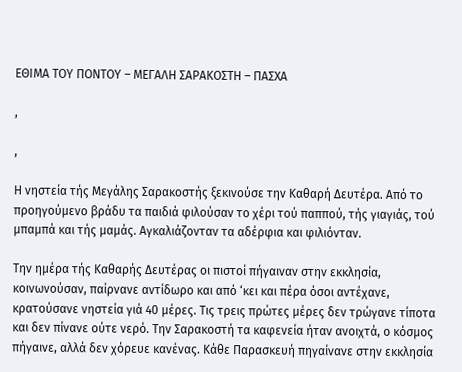ΕΘΙΜΑ ΤΟΥ ΠΟΝΤΟΥ – ΜΕΓΑΛΗ ΣΑΡΑΚΟΣΤΗ – ΠΑΣΧΑ

,

,

Η νηστεία τής Μεγάλης Σαρακοστής ξεκινούσε την Καθαρή Δευτέρα. Από το προηγούμενο βράδυ τα παιδιά φιλούσαν το χέρι τού παππού, τής γιαγιάς, τού μπαμπά και τής μαμάς. Αγκαλιάζονταν τα αδέρφια και φιλιόνταν.

Την ημέρα τής Καθαρής Δευτέρας οι πιστοί πήγαιναν στην εκκλησία, κοινωνούσαν, παίρνανε αντίδωρο και από ‘κει και πέρα όσοι αντέχανε, κρατούσανε νηστεία γιά 40 μέρες. Τις τρεις πρώτες μέρες δεν τρώγανε τίποτα και δεν πίνανε ούτε νερό. Την Σαρακοστή τα καφενεία ήταν ανοιχτά, ο κόσμος πήγαινε, αλλά δεν χόρευε κανένας. Κάθε Παρασκευή πηγαίνανε στην εκκλησία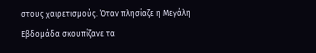στους χαιρετισμούς. Όταν πλησίαζε η Μεγάλη Εβδομάδα σκουπίζανε τα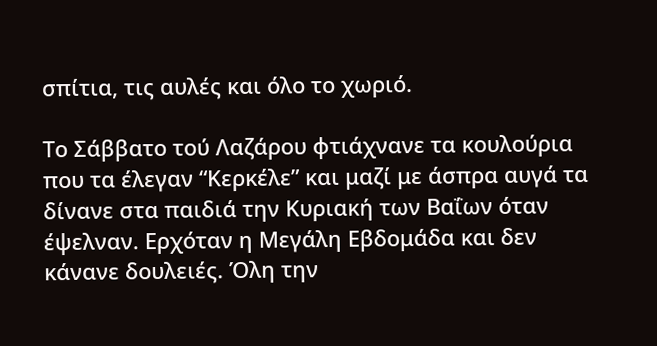σπίτια, τις αυλές και όλο το χωριό.

Το Σάββατο τού Λαζάρου φτιάχνανε τα κουλούρια που τα έλεγαν “Κερκέλε” και μαζί με άσπρα αυγά τα δίνανε στα παιδιά την Κυριακή των Βαΐων όταν έψελναν. Ερχόταν η Μεγάλη Εβδομάδα και δεν κάνανε δουλειές. Όλη την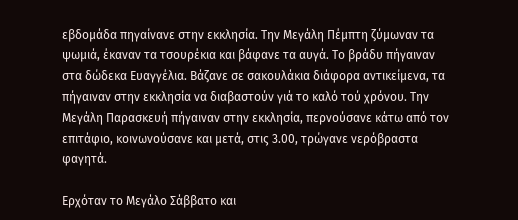εβδομάδα πηγαίνανε στην εκκλησία. Την Μεγάλη Πέμπτη ζύμωναν τα ψωμιά, έκαναν τα τσουρέκια και βάφανε τα αυγά. Το βράδυ πήγαιναν στα δώδεκα Ευαγγέλια. Βάζανε σε σακουλάκια διάφορα αντικείμενα, τα πήγαιναν στην εκκλησία να διαβαστούν γιά το καλό τού χρόνου. Την Μεγάλη Παρασκευή πήγαιναν στην εκκλησία, περνούσανε κάτω από τον επιτάφιο, κοινωνούσανε και μετά, στις 3.00, τρώγανε νερόβραστα φαγητά.

Ερχόταν το Μεγάλο Σάββατο και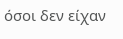όσοι δεν είχαν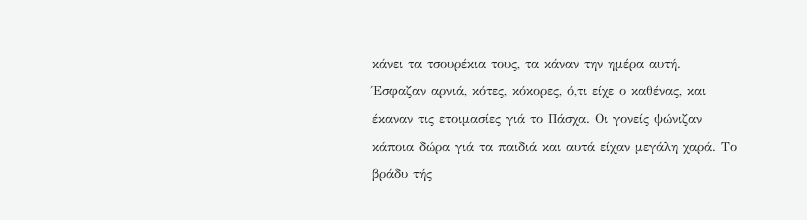κάνει τα τσουρέκια τους, τα κάναν την ημέρα αυτή. Έσφαζαν αρνιά, κότες, κόκορες, ό,τι είχε ο καθένας, και έκαναν τις ετοιμασίες γιά το Πάσχα. Οι γονείς ψώνιζαν κάποια δώρα γιά τα παιδιά και αυτά είχαν μεγάλη χαρά. Το βράδυ τής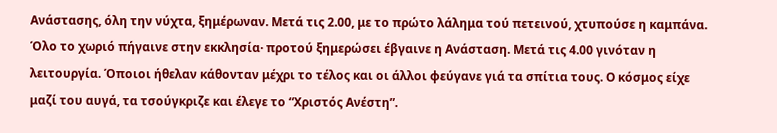Ανάστασης, όλη την νύχτα, ξημέρωναν. Μετά τις 2.00, με το πρώτο λάλημα τού πετεινού, χτυπούσε η καμπάνα. Όλο το χωριό πήγαινε στην εκκλησία· προτού ξημερώσει έβγαινε η Ανάσταση. Μετά τις 4.00 γινόταν η λειτουργία. Όποιοι ήθελαν κάθονταν μέχρι το τέλος και οι άλλοι φεύγανε γιά τα σπίτια τους. Ο κόσμος είχε μαζί του αυγά, τα τσούγκριζε και έλεγε το “Χριστός Ανέστη”.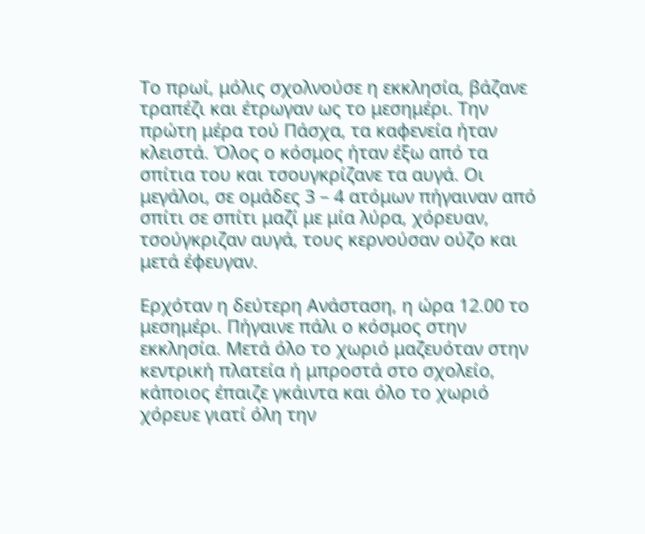Το πρωί, μόλις σχολνούσε η εκκλησία, βάζανε τραπέζι και έτρωγαν ως το μεσημέρι. Την πρώτη μέρα τού Πάσχα, τα καφενεία ήταν κλειστά. Όλος ο κόσμος ήταν έξω από τα σπίτια του και τσουγκρίζανε τα αυγά. Οι μεγάλοι, σε ομάδες 3 – 4 ατόμων πήγαιναν από σπίτι σε σπίτι μαζί με μία λύρα, χόρευαν, τσούγκριζαν αυγά, τους κερνούσαν ούζο και μετά έφευγαν.

Ερχόταν η δεύτερη Ανάσταση, η ώρα 12.00 το μεσημέρι. Πήγαινε πάλι ο κόσμος στην εκκλησία. Μετά όλο το χωριό μαζευόταν στην κεντρική πλατεία ή μπροστά στο σχολείο, κάποιος έπαιζε γκάιντα και όλο το χωριό χόρευε γιατί όλη την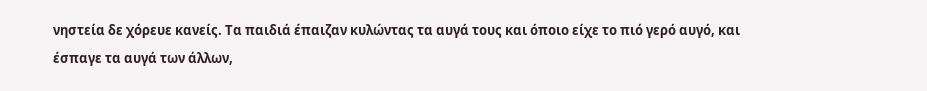νηστεία δε χόρευε κανείς. Τα παιδιά έπαιζαν κυλώντας τα αυγά τους και όποιο είχε το πιό γερό αυγό, και έσπαγε τα αυγά των άλλων,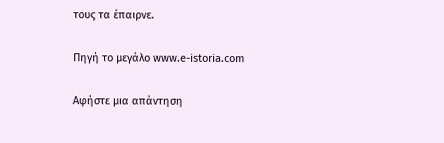τους τα έπαιρνε.

Πηγή το μεγάλο www.e-istoria.com

Αφήστε μια απάντηση